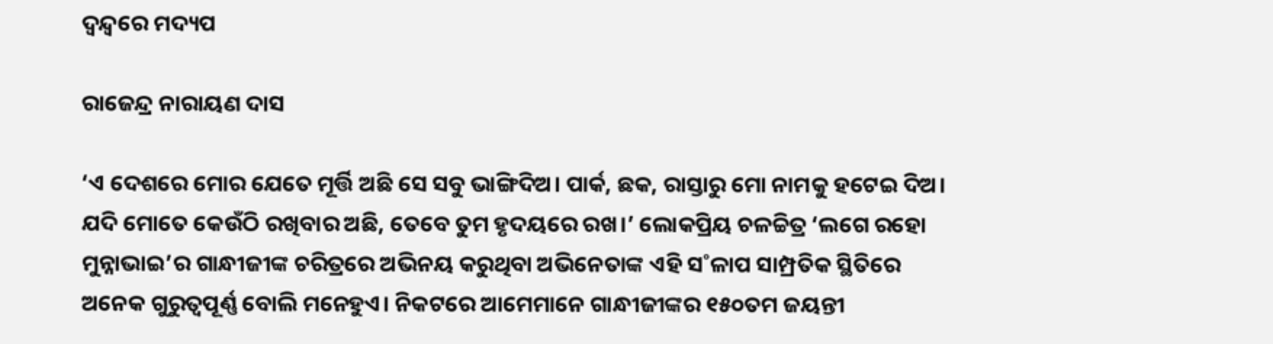ଦ୍ବନ୍ଦ୍ବରେ ମଦ୍ୟପ

ରାଜେନ୍ଦ୍ର ନାରାୟଣ ଦାସ

‘ଏ ଦେଶରେ ମୋର ଯେତେ ମୂର୍ତ୍ତି ଅଛି ସେ ସବୁ ଭାଙ୍ଗିଦିଅ। ପାର୍କ, ଛକ, ରାସ୍ତାରୁ ମୋ ନାମକୁ ହଟେଇ ଦିଅ। ଯଦି ମୋତେ କେଉଁଠି ରଖିବାର ଅଛି, ତେବେ ତୁମ ହୃଦୟରେ ରଖ।’ ଲୋକପ୍ରିୟ ଚଳଚ୍ଚିତ୍ର ‘ଲଗେ ରହୋ ମୁନ୍ନାଭାଇ’ର ଗାନ୍ଧୀଜୀଙ୍କ ଚରିତ୍ରରେ ଅଭିନୟ କରୁଥିବା ଅଭିନେତାଙ୍କ ଏହି ସ˚ଳାପ ସାମ୍ପ୍ରତିକ ସ୍ଥିତିରେ ଅନେକ ଗୁରୁତ୍ବପୂର୍ଣ୍ଣ ବୋଲି ମନେହୁଏ। ନିକଟରେ ଆମେମାନେ ଗାନ୍ଧୀଜୀଙ୍କର ୧୫୦ତମ ଜୟନ୍ତୀ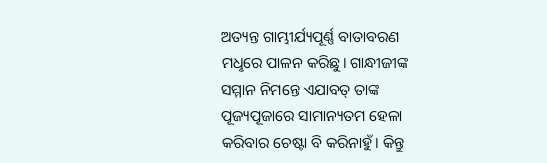ଅତ୍ୟନ୍ତ ଗାମ୍ଭୀର୍ଯ୍ୟପୂର୍ଣ୍ଣ ବାତାବରଣ ମଧୢରେ ପାଳନ କରିଛୁ। ଗାନ୍ଧୀଜୀଙ୍କ ସମ୍ମାନ ନିମନ୍ତେ ଏଯାବତ୍‌ ତାଙ୍କ ପୂଜ୍ୟପୂଜାରେ ସାମାନ୍ୟତମ ହେଳା କରିବାର ଚେଷ୍ଟା ବି କରିନାହୁଁ। କିନ୍ତୁ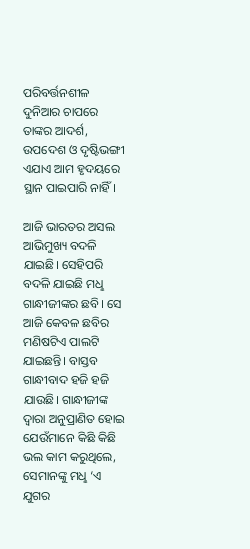ପରିବର୍ତ୍ତନଶୀଳ ଦୁନିଆର ଚାପରେ ତାଙ୍କର ଆଦର୍ଶ, ଉପଦେଶ ଓ ଦୃଷ୍ଟିଭଙ୍ଗୀ ଏଯାଏ ଆମ ହୃଦୟରେ ସ୍ଥାନ ପାଇପାରି ନାହିଁ।

ଆଜି ଭାରତର ଅସଲ ଆଭିମୁଖ୍ୟ ବଦଳି ଯାଇଛି। ସେହିପରି ବଦଳି ଯାଇଛି ମଧୢ ଗାନ୍ଧୀଜୀଙ୍କର ଛବି। ସେ ଆଜି କେବଳ ଛବିର ମଣିଷଟିଏ ପାଲଟି ଯାଇଛନ୍ତି। ବାସ୍ତବ ଗାନ୍ଧୀବାଦ ହଜି ହଜି ଯାଉଛି। ଗାନ୍ଧୀଜୀଙ୍କ ଦ୍ବାରା ଅନୁପ୍ରାଣିତ ହୋଇ ଯେଉଁମାନେ କିଛି କିଛି ଭଲ କାମ କରୁଥିଲେ, ସେମାନଙ୍କୁ ମଧୢ ‘ଏ ଯୁଗର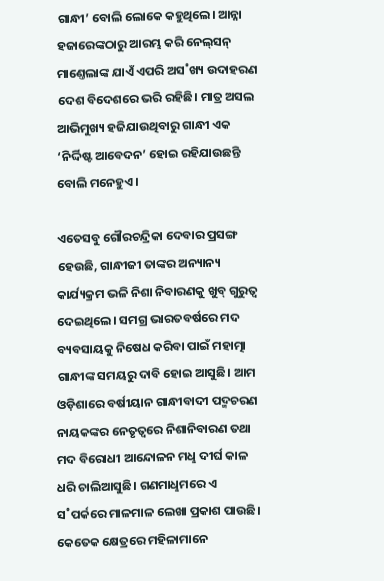ଗାନ୍ଧୀ’ ବୋଲି ଲୋକେ କହୁଥିଲେ। ଆନ୍ନା ହଜାରେଙ୍କଠାରୁ ଆରମ୍ଭ କରି ନେଲ୍‌ସନ୍‌ ମାଣ୍ତେଲାଙ୍କ ଯାଏଁ ଏପରି ଅସ˚ଖ୍ୟ ଉଦାହରଣ ଦେଶ ବିଦେଶରେ ଭରି ରହିଛି। ମାତ୍ର ଅସଲ ଆଭିମୁଖ୍ୟ ହଜିଯାଉଥିବାରୁ ଗାନ୍ଧୀ ଏକ ‘ନିର୍ଦ୍ଦିଷ୍ଟ ଆବେଦନ’ ହୋଇ ରହିଯାଉଛନ୍ତି ବୋଲି ମନେହୁଏ।

ଏତେସବୁ ଗୌରଚନ୍ଦ୍ରିକା ଦେବାର ପ୍ରସଙ୍ଗ ହେଉଛି, ଗାନ୍ଧୀଜୀ ତାଙ୍କର ଅନ୍ୟାନ୍ୟ କାର୍ଯ୍ୟକ୍ରମ ଭଳି ନିଶା ନିବାରଣକୁ ଖୁବ୍‌ ଗୁରୁତ୍ବ ଦେଇଥିଲେ। ସମଗ୍ର ଭାରତବର୍ଷରେ ମଦ ବ୍ୟବସାୟକୁ ନିଷେଧ କରିବା ପାଇଁ ମହାତ୍ମା ଗାନ୍ଧୀଙ୍କ ସମୟରୁ ଦାବି ହୋଇ ଆସୁଛି। ଆମ ଓଡ଼ିଶାରେ ବର୍ଷୀୟାନ ଗାନ୍ଧୀବାଦୀ ପଦ୍ମଚରଣ ନାୟକଙ୍କର ନେତୃତ୍ବରେ ନିଶାନିବାରଣ ତଥା ମଦ ବିରୋଧୀ ଆନ୍ଦୋଳନ ମଧୢ ଦୀର୍ଘ କାଳ ଧରି ଚାଲିଆସୁଛି। ଗଣମାଧୢମରେ ଏ ସ˚ପର୍କରେ ମାଳମାଳ ଲେଖା ପ୍ରକାଶ ପାଉଛି। କେତେକ କ୍ଷେତ୍ରରେ ମହିଳାମାନେ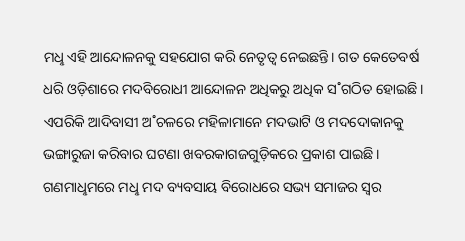ମଧୢ ଏହି ଆନ୍ଦୋଳନକୁ ସହଯୋଗ କରି ନେତୃତ୍ବ ନେଇଛନ୍ତି। ଗତ କେତେବର୍ଷ ଧରି ଓଡ଼ିଶାରେ ମଦବିରୋଧୀ ଆନ୍ଦୋଳନ ଅଧିକରୁ ଅଧିକ ସ˚ଗଠିତ ହୋଇଛି। ଏପରିକି ଆଦିବାସୀ ଅ˚ଚଳରେ ମହିଳାମାନେ ମଦଭାଟି ଓ ମଦଦୋକାନକୁ ଭଙ୍ଗାରୁଜା କରିବାର ଘଟଣା ଖବରକାଗଜଗୁଡ଼ିକରେ ପ୍ରକାଶ ପାଇଛି। ଗଣମାଧୢମରେ ମଧୢ ମଦ ବ୍ୟବସାୟ ବିରୋଧରେ ସଭ୍ୟ ସମାଜର ସ୍ବର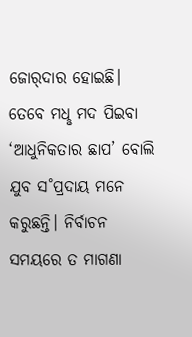ଜୋର‌୍‌ଦାର ହୋଇଛି। ତେବେ ମଧୢ ମଦ ପିଇବା ‘ଆଧୁନିକତାର ଛାପ’ ବୋଲି ଯୁବ ସ˚ପ୍ରଦାୟ ମନେ କରୁଛନ୍ତି। ନିର୍ବାଚନ ସମୟରେ ତ ମାଗଣା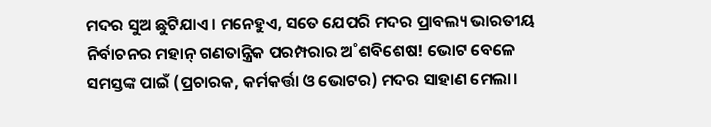ମଦର ସୁଅ ଛୁଟିଯାଏ। ମନେହୁଏ, ସତେ ଯେପରି ମଦର ପ୍ରାବଲ୍ୟ ଭାରତୀୟ ନିର୍ବାଚନର ମହାନ୍‌ ଗଣତାନ୍ତ୍ରିକ ପରମ୍ପରାର ଅ˚ଶବିଶେଷ! ଭୋଟ ବେଳେ ସମସ୍ତଙ୍କ ପାଇଁ (ପ୍ରଚାରକ, କର୍ମକର୍ତ୍ତା ଓ ଭୋଟର) ମଦର ସାହାଣ ମେଲା।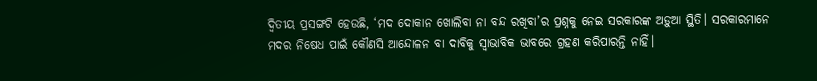ଦ୍ବିତୀୟ ପ୍ରସଙ୍ଗଟି ହେଉଛି, ‘ମଦ ଦୋକାନ ଖୋଲିବା ନା ବନ୍ଦ ରଖିବା’ର ପ୍ରଶ୍ନକୁ ନେଇ ସରକାରଙ୍କ ଅଡ଼ୁଆ ସ୍ଥିତି। ସରକାରମାନେ ମଦର ନିଷେଧ ପାଇଁ କୌଣସି ଆନ୍ଦୋଳନ ବା ଦାବିକୁ ସ୍ବାଭାବିକ ଭାବରେ ଗ୍ରହଣ କରିପାରନ୍ତି ନାହିଁ।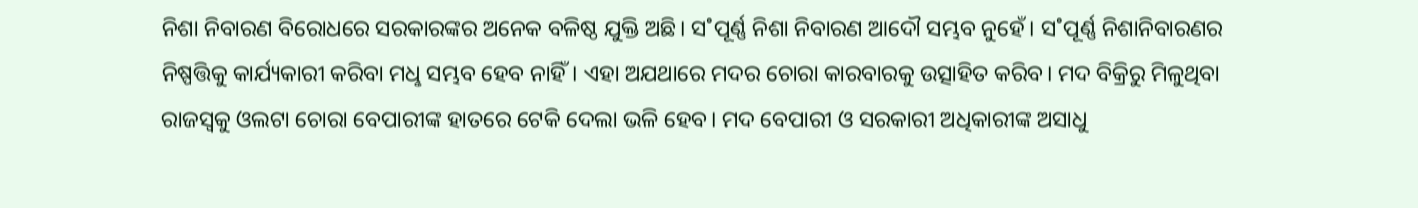ନିଶା ନିବାରଣ ବିରୋଧରେ ସରକାରଙ୍କର ଅନେକ ବଳିଷ୍ଠ ଯୁକ୍ତି ଅଛି। ସ˚ପୂର୍ଣ୍ଣ ନିଶା ନିବାରଣ ଆଦୌ ସମ୍ଭବ ନୁହେଁ। ସ˚ପୂର୍ଣ୍ଣ ନିଶାନିବାରଣର ନିଷ୍ପତ୍ତିକୁ କାର୍ଯ୍ୟକାରୀ କରିବା ମଧୢ ସମ୍ଭବ ହେବ ନାହିଁ। ଏହା ଅଯଥାରେ ମଦର ଚୋରା କାରବାରକୁ ଉତ୍ସାହିତ କରିବ। ମଦ ବିକ୍ରିରୁ ମିଳୁଥିବା ରାଜସ୍ବକୁ ଓଲଟା ଚୋରା ବେପାରୀଙ୍କ ହାତରେ ଟେକି ଦେଲା ଭଳି ହେବ। ମଦ ବେପାରୀ ଓ ସରକାରୀ ଅଧିକାରୀଙ୍କ ଅସାଧୁ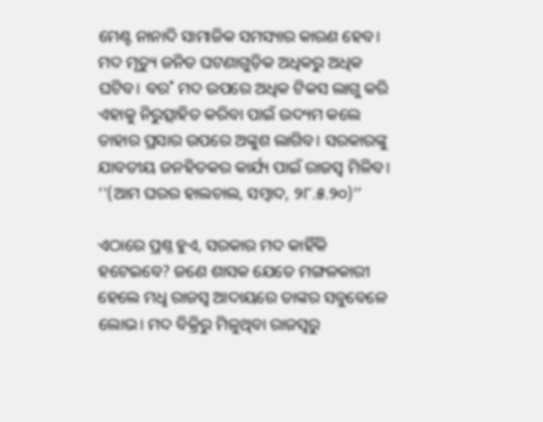ମେଣ୍ଟ ନାନାଦି ସାମାଜିକ ସମସ୍ୟାର କାରଣ ହେବ। ମଦ ମୃତ୍ୟୁ ଜନିତ ଘଟଣାଗୁଡ଼ିକ ଅଧିକରୁ ଅଧିକ ଘଟିବ। ବର˚ ମଦ ଉପରେ ଅଧିକ ଟିକସ ଲାଗୁ କରି ଏହାକୁ ନିରୁତ୍ସାହିତ କରିବା ପାଇଁ ଉଦ୍ୟମ କଲେ ତାହାର ପ୍ରସାର ଉପରେ ଅଙ୍କୁଶ ଲାଗିବ। ସରକାରଙ୍କୁ ଯାବତୀୟ ଜନହିତକର କାର୍ଯ୍ୟ ପାଇଁ ରାଜସ୍ବ ମିଳିବ। ‘‘(ଆମ ଘରର ହାଲଚାଲ, ସମ୍ବାଦ, ୨୮.୫.୨୦)’’

ଏଠାରେ ପ୍ରଶ୍ନ ହୁଏ, ସରକାର ମଦ କାହିଁକି ହଟେଇବେ? ଜଣେ ଶାସକ ଯେତେ ମଙ୍ଗଳକାରୀ ହେଲେ ମଧୢ ରାଜସ୍ବ ଆଦାୟରେ ତାଙ୍କର ସବୁବେଳେ ଲୋଭ। ମଦ ବିକ୍ରିରୁ ମିଳୁଥିବା ରାଜସ୍ବରୁ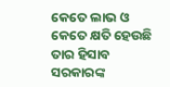କେତେ ଲାଭ ଓ କେତେ କ୍ଷତି ହେଉଛି ତାର ହିସାବ ସରକାରଙ୍କ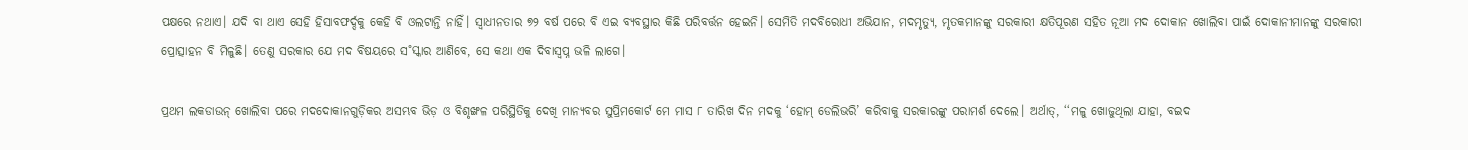ପକ୍ଷରେ ନଥାଏ। ଯଦି ବା ଥାଏ ସେହି ହିସାବଫର୍ଦ୍ଦକୁ କେହି ବି ଓଲଟାନ୍ତି ନାହିଁ। ସ୍ବାଧୀନତାର ୭୨ ବର୍ଷ ପରେ ବି ଏଇ ବ୍ୟବସ୍ଥାର କିଛି ପରିବର୍ତ୍ତନ ହେଇନି। ସେମିତି ମଦବିରୋଧୀ ଅଭିଯାନ, ମଦମୃତ୍ୟୁ, ମୃତକମାନଙ୍କୁ ସରକାରୀ କ୍ଷତିପୂରଣ ସହିତ ନୂଆ ମଦ ଦୋକାନ ଖୋଲିବା ପାଇଁ ଦୋକାନୀମାନଙ୍କୁ ସରକାରୀ ପ୍ରୋତ୍ସାହନ ବି ମିଳୁଛି। ତେଣୁ ସରକାର ଯେ ମଦ ବିଷୟରେ ସ˚ସ୍କାର ଆଣିବେ, ସେ କଥା ଏକ ଦିବାସ୍ବପ୍ନ ଭଳି ଲାଗେ।

ପ୍ରଥମ ଲକଡାଉନ୍‌ ଖୋଲିବା ପରେ ମଦଦୋକାନଗୁଡ଼ିକର ଅସମ୍ଭବ ଭିଡ଼ ଓ ବିଶୃଙ୍ଖଳ ପରିସ୍ଥିତିକୁ ଦେଖି ମାନ୍ୟବର ସୁପ୍ରିମକୋର୍ଟ ମେ ମାସ ୮ ତାରିଖ ଦିନ ମଦକୁ ‘ହୋମ୍‌ ଡେଲିଭରି’ କରିବାକୁ ସରକାରଙ୍କୁ ପରାମର୍ଶ ଦେଲେ। ଅର୍ଥାତ୍‌, ‘‘ମଳୁ ଖୋଜୁଥିଲା ଯାହା, ବଇଦ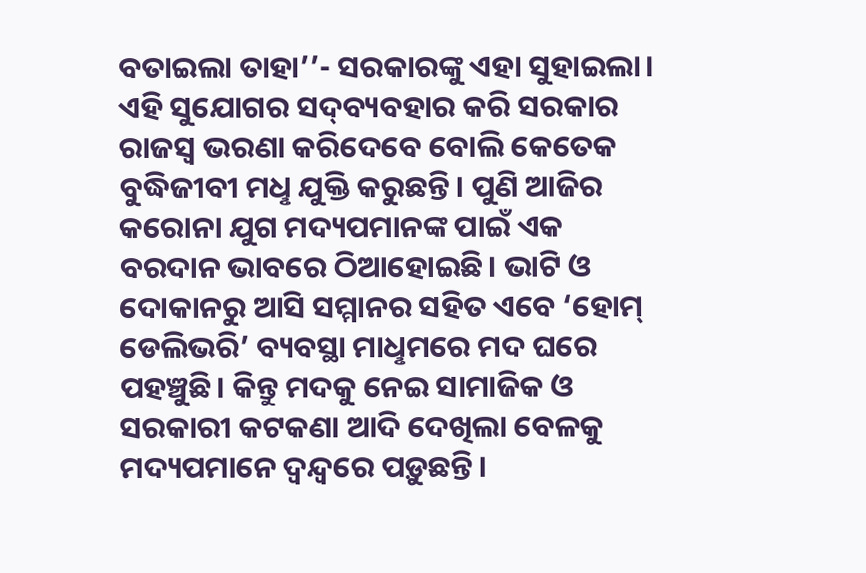ବତାଇଲା ତାହା’’- ସରକାରଙ୍କୁ ଏହା ସୁହାଇଲା। ଏହି ସୁଯୋଗର ସଦ୍‌ବ୍ୟବହାର କରି ସରକାର ରାଜସ୍ବ ଭରଣା କରିଦେବେ ବୋଲି କେତେକ ବୁଦ୍ଧିଜୀବୀ ମଧୢ ଯୁକ୍ତି କରୁଛନ୍ତି। ପୁଣି ଆଜିର କରୋନା ଯୁଗ ମଦ୍ୟପମାନଙ୍କ ପାଇଁ ଏକ ବରଦାନ ଭାବରେ ଠିଆହୋଇଛି। ଭାଟି ଓ ଦୋକାନରୁ ଆସି ସମ୍ମାନର ସହିତ ଏବେ ‘ହୋମ୍‌ ଡେଲିଭରି’ ବ୍ୟବସ୍ଥା ମାଧୢମରେ ମଦ ଘରେ ପହଞ୍ଚୁଛି। କିନ୍ତୁ ମଦକୁ ନେଇ ସାମାଜିକ ଓ ସରକାରୀ କଟକଣା ଆଦି ଦେଖିଲା ବେଳକୁ ମଦ୍ୟପମାନେ ଦ୍ବନ୍ଦ୍ବରେ ପଡ଼ୁଛନ୍ତି।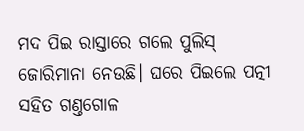ମଦ ପିଇ ରାସ୍ତାରେ ଗଲେ ପୁଲିସ୍‌ ଜୋରିମାନା ନେଉଛି। ଘରେ ପିଇଲେ ପତ୍ନୀ ସହିତ ଗଣ୍ତଗୋଳ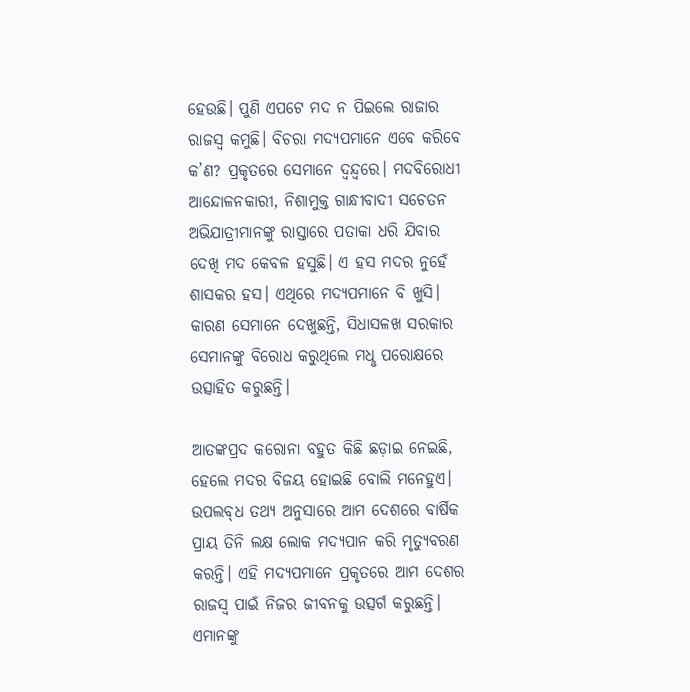ହେଉଛି। ପୁଣି ଏପଟେ ମଦ ନ ପିଇଲେ ରାଜାର ରାଜସ୍ବ କମୁଛି। ବିଚରା ମଦ୍ୟପମାନେ ଏବେ କରିବେ କ’ଣ? ପ୍ରକୃତରେ ସେମାନେ ଦ୍ବନ୍ଦ୍ବରେ। ମଦବିରୋଧୀ ଆନ୍ଦୋଳନକାରୀ, ନିଶାମୁକ୍ତ ଗାନ୍ଧୀବାଦୀ ସଚେତନ ଅଭିଯାତ୍ରୀମାନଙ୍କୁ ରାସ୍ତାରେ ପତାକା ଧରି ଯିବାର ଦେଖି ମଦ କେବଳ ହସୁଛି। ଏ ହସ ମଦର ନୁହେଁ ଶାସକର ହସ। ଏଥିରେ ମଦ୍ୟପମାନେ ବି ଖୁସି। କାରଣ ସେମାନେ ଦେଖୁଛନ୍ତି, ସିଧାସଳଖ ସରକାର ସେମାନଙ୍କୁ ବିରୋଧ କରୁଥିଲେ ମଧୢ ପରୋକ୍ଷରେ ଉତ୍ସାହିତ କରୁଛନ୍ତି।

ଆତଙ୍କପ୍ରଦ କରୋନା ବହୁତ କିଛି ଛଡ଼ାଇ ନେଇଛି, ହେଲେ ମଦର ବିଜୟ ହୋଇଛି ବୋଲି ମନେହୁଏ। ଉପଲବ୍‌ଧ ତଥ୍ୟ ଅନୁସାରେ ଆମ ଦେଶରେ ବାର୍ଷିକ ପ୍ରାୟ ତିନି ଲକ୍ଷ ଲୋକ ମଦ୍ୟପାନ କରି ମୃତ୍ୟୁବରଣ କରନ୍ତି। ଏହି ମଦ୍ୟପମାନେ ପ୍ରକୃତରେ ଆମ ଦେଶର ରାଜସ୍ବ ପାଇଁ ନିଜର ଜୀବନକୁ ଉତ୍ସର୍ଗ କରୁଛନ୍ତି। ଏମାନଙ୍କୁ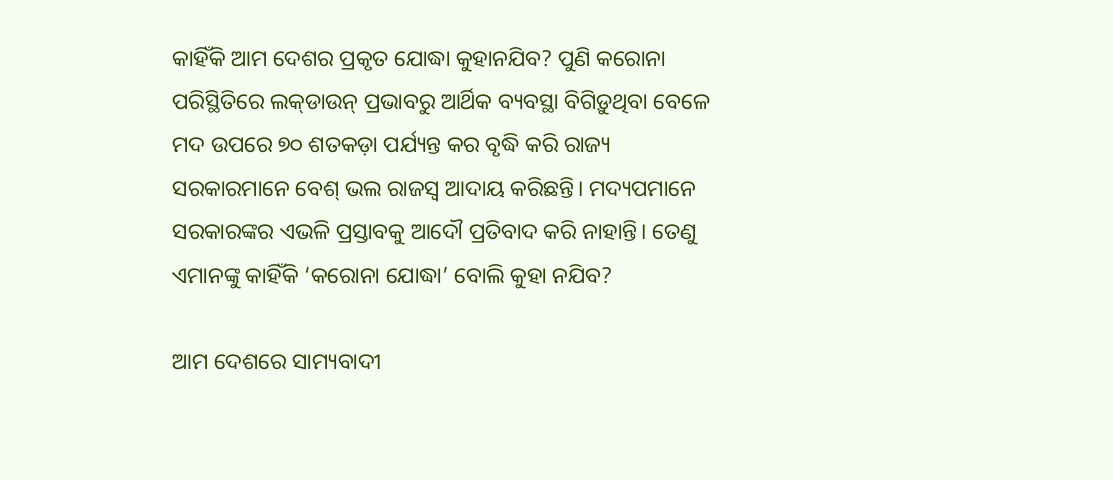କାହିଁକି ଆମ ଦେଶର ପ୍ରକୃତ ଯୋଦ୍ଧା କୁହାନଯିବ? ପୁଣି କରୋନା ପରିସ୍ଥିତିରେ ଲକ୍‌ଡାଉନ୍‌ ପ୍ରଭାବରୁ ଆର୍ଥିକ ବ୍ୟବସ୍ଥା ବିଗିଡ଼ୁଥିବା ବେଳେ ମଦ ଉପରେ ୭୦ ଶତକଡ଼ା ପର୍ଯ୍ୟନ୍ତ କର ବୃଦ୍ଧି କରି ରାଜ୍ୟ ସରକାରମାନେ ବେଶ୍‌ ଭଲ ରାଜସ୍ବ ଆଦାୟ କରିଛନ୍ତି। ମଦ୍ୟପମାନେ ସରକାରଙ୍କର ଏଭଳି ପ୍ରସ୍ତାବକୁ ଆଦୌ ପ୍ରତିବାଦ କରି ନାହାନ୍ତି। ତେଣୁ ଏମାନଙ୍କୁ କାହିଁକି ‘କରୋନା ଯୋଦ୍ଧା’ ବୋଲି କୁହା ନଯିବ?

ଆମ ଦେଶରେ ସାମ୍ୟବାଦୀ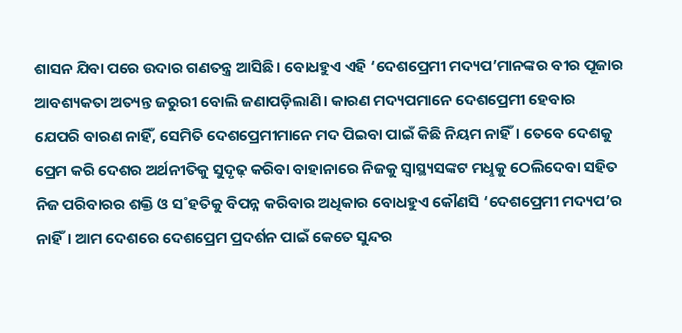ଶାସନ ଯିବା ପରେ ଉଦାର ଗଣତନ୍ତ୍ର ଆସିଛି। ବୋଧହୁଏ ଏହି ‘ଦେଶପ୍ରେମୀ ମଦ୍ୟପ’ମାନଙ୍କର ବୀର ପୂଜାର ଆବଶ୍ୟକତା ଅତ୍ୟନ୍ତ ଜରୁରୀ ବୋଲି ଜଣାପଡ଼ିଲାଣି। କାରଣ ମଦ୍ୟପମାନେ ଦେଶପ୍ରେମୀ ହେବାର ଯେପରି ବାରଣ ନାହିଁ, ସେମିତି ଦେଶପ୍ରେମୀମାନେ ମଦ ପିଇବା ପାଇଁ କିଛି ନିୟମ ନାହିଁ। ତେବେ ଦେଶକୁ ପ୍ରେମ କରି ଦେଶର ଅର୍ଥନୀତିକୁ ସୁଦୃଢ଼ କରିବା ବାହାନାରେ ନିଜକୁ ସ୍ବାସ୍ଥ୍ୟସଙ୍କଟ ମଧୢକୁ ଠେଲିଦେବା ସହିତ ନିଜ ପରିବାରର ଶକ୍ତି ଓ ସ˚ହତିକୁ ବିପନ୍ନ କରିବାର ଅଧିକାର ବୋଧହୁଏ କୌଣସି ‘ଦେଶପ୍ରେମୀ ମଦ୍ୟପ’ର ନାହିଁ। ଆମ ଦେଶରେ ଦେଶପ୍ରେମ ପ୍ରଦର୍ଶନ ପାଇଁ କେତେ ସୁନ୍ଦର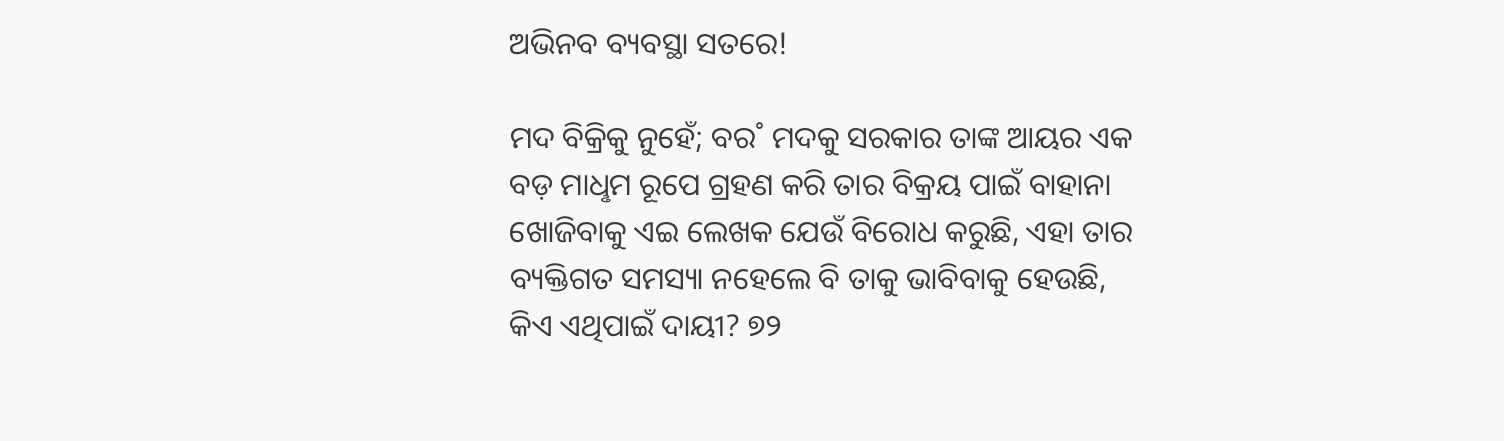ଅଭିନବ ବ୍ୟବସ୍ଥା ସତରେ!

ମଦ ବିକ୍ରିକୁ ନୁହେଁ; ବର˚ ମଦକୁ ସରକାର ତାଙ୍କ ଆୟର ଏକ ବଡ଼ ମାଧୢମ ରୂପେ ଗ୍ରହଣ କରି ତାର ବିକ୍ରୟ ପାଇଁ ବାହାନା ଖୋଜିବାକୁ ଏଇ ଲେଖକ ଯେଉଁ ବିରୋଧ କରୁଛି, ଏହା ତାର ବ୍ୟକ୍ତିଗତ ସମସ୍ୟା ନହେଲେ ବି ତାକୁ ଭାବିବାକୁ ହେଉଛି, କିଏ ଏଥିପାଇଁ ଦାୟୀ? ୭୨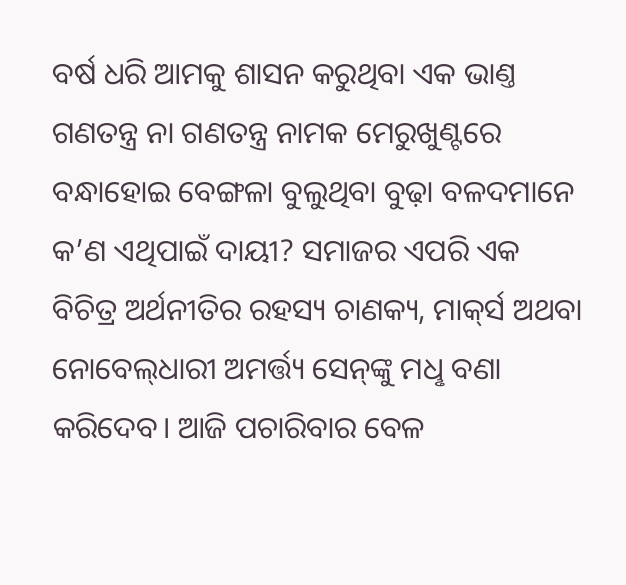ବର୍ଷ ଧରି ଆମକୁ ଶାସନ କରୁଥିବା ଏକ ଭାଣ୍ତ ଗଣତନ୍ତ୍ର ନା ଗଣତନ୍ତ୍ର ନାମକ ମେରୁଖୁଣ୍ଟରେ ବନ୍ଧାହୋଇ ବେଙ୍ଗଳା ବୁଲୁଥିବା ବୁଢ଼ା ବଳଦମାନେ କ’ଣ ଏଥିପାଇଁ ଦାୟୀ? ସମାଜର ଏପରି ଏକ ବିଚିତ୍ର ଅର୍ଥନୀତିର ରହସ୍ୟ ଚାଣକ୍ୟ, ମାକ୍‌ର୍ସ ଅଥବା ନୋବେଲ୍‌ଧାରୀ ଅମର୍ତ୍ତ୍ୟ ସେନ୍‌ଙ୍କୁ ମଧୢ ବଣା କରିଦେବ। ଆଜି ପଚାରିବାର ବେଳ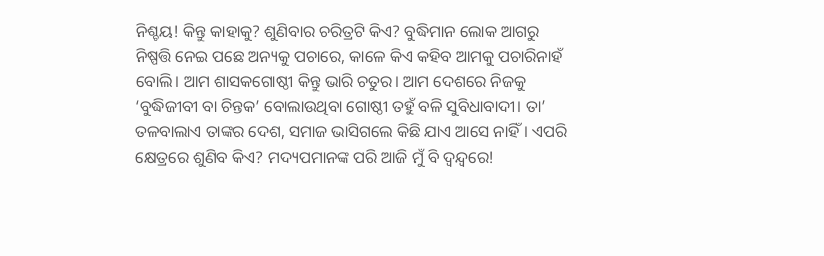ନିଶ୍ଚୟ! କିନ୍ତୁ କାହାକୁ? ଶୁଣିବାର ଚରିତ୍ରଟି କିଏ? ବୁଦ୍ଧିମାନ ଲୋକ ଆଗରୁ ନିଷ୍ପତ୍ତି ନେଇ ପଛେ ଅନ୍ୟକୁ ପଚାରେ, କାଳେ କିଏ କହିବ ଆମକୁ ପଚାରିନାହଁ ବୋଲି। ଆମ ଶାସକଗୋଷ୍ଠୀ କିନ୍ତୁ ଭାରି ଚତୁର। ଆମ ଦେଶରେ ନିଜକୁ ‘ବୁଦ୍ଧିଜୀବୀ ବା ଚିନ୍ତକ’ ବୋଲାଉଥିବା ଗୋଷ୍ଠୀ ତହୁଁ ବଳି ସୁବିଧାବାଦୀ। ତା’ ତଳବାଲାଏ ତାଙ୍କର ଦେଶ, ସମାଜ ଭାସିଗଲେ କିଛି ଯାଏ ଆସେ ନାହିଁ। ଏପରି କ୍ଷେତ୍ରରେ ଶୁଣିବ କିଏ? ମଦ୍ୟପମାନଙ୍କ ପରି ଆଜି ମୁଁ ବି ଦ୍ବନ୍ଦ୍ବରେ!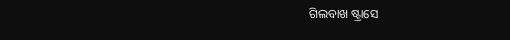ଗିଲବାଖ ଷ୍ଟ୍ରାସେ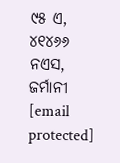୯୫ ଏ, ୪୧୪୬୬ ନଏସ, ଜର୍ମାନୀ
[email protected]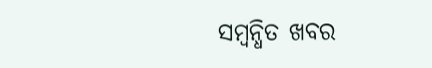ସମ୍ବନ୍ଧିତ ଖବର